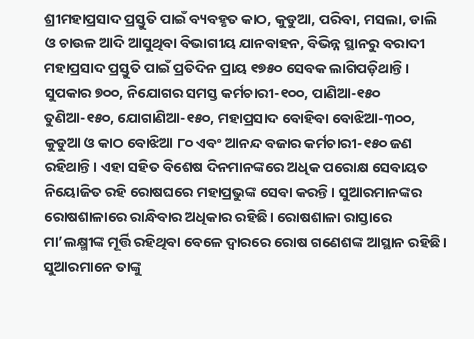ଶ୍ରୀମହାପ୍ରସାଦ ପ୍ରସ୍ତୁତି ପାଇଁ ବ୍ୟବହୃତ କାଠ, କୁଡୁଆ, ପରିବା, ମସଲା, ଡାଲି ଓ ଚାଉଳ ଆଦି ଆସୁଥିବା ବିଭାଗୀୟ ଯାନବାହନ, ବିଭିନ୍ନ ସ୍ଥାନରୁ ବରାଦୀ ମହାପ୍ରସାଦ ପ୍ରସ୍ତୁତି ପାଇଁ ପ୍ରତିଦିନ ପ୍ରାୟ ୧୭୫୦ ସେବକ ଲାଗିପଡ଼ିଥାନ୍ତି। ସୁପକାର ୭୦୦, ନିଯୋଗର ସମସ୍ତ କର୍ମଚାରୀ-୧୦୦, ପାଣିଆ-୧୫୦ ତୁଣିଆ-୧୫୦, ଯୋଗାଣିଆ-୧୫୦, ମହାପ୍ରସାଦ ବୋହିବା ବୋଝିଆ-୩୦୦, କୁଡୁଆ ଓ କାଠ ବୋଝିଆ ୮୦ ଏବଂ ଆନନ୍ଦ ବଜାର କର୍ମଚାରୀ-୧୫୦ ଜଣ ରହିଥାନ୍ତି। ଏହା ସହିତ ବିଶେଷ ଦିନମାନଙ୍କରେ ଅଧିକ ପରୋକ୍ଷ ସେବାୟତ ନିୟୋଜିତ ରହି ରୋଷଘରେ ମହାପ୍ରଭୁଙ୍କ ସେବା କରନ୍ତି। ସୁଆରମାନଙ୍କର ରୋଷଶାଳାରେ ରାନ୍ଧିବାର ଅଧିକାର ରହିଛି। ରୋଷଶାଳା ରାସ୍ତାରେ ମା’ଲକ୍ଷ୍ମୀଙ୍କ ମୂର୍ତ୍ତି ରହିଥିବା ବେଳେ ଦ୍ବାରରେ ରୋଷ ଗଣେଶଙ୍କ ଆସ୍ଥାନ ରହିଛି। ସୁଆରମାନେ ତାଙ୍କୁ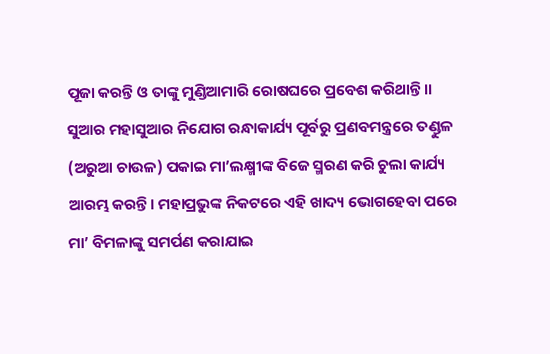ପୂଜା କରନ୍ତି ଓ ତାଙ୍କୁ ମୁଣ୍ଡିଆମାରି ରୋଷଘରେ ପ୍ରବେଶ କରିଥାନ୍ତି।।
ସୁଆର ମହାସୁଆର ନିଯୋଗ ରନ୍ଧାକାର୍ଯ୍ୟ ପୂର୍ବରୁ ପ୍ରଣବମନ୍ତ୍ରରେ ତଣ୍ଡୁଳ (ଅରୁଆ ଚାଉଳ) ପକାଇ ମା’ଲକ୍ଷ୍ମୀଙ୍କ ବିଜେ ସ୍ମରଣ କରି ଚୁଲା କାର୍ଯ୍ୟ ଆରମ୍ଭ କରନ୍ତି। ମହାପ୍ରଭୁଙ୍କ ନିକଟରେ ଏହି ଖାଦ୍ୟ ଭୋଗହେବା ପରେ ମା’ ବିମଳାଙ୍କୁ ସମର୍ପଣ କରାଯାଇ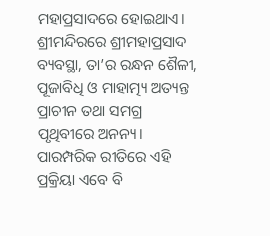ମହାପ୍ରସାଦରେ ହୋଇଥାଏ। ଶ୍ରୀମନ୍ଦିରରେ ଶ୍ରୀମହାପ୍ରସାଦ ବ୍ୟବସ୍ଥା, ତା’ର ରନ୍ଧନ ଶୈଳୀ, ପୂଜାବିଧି ଓ ମାହାତ୍ମ୍ୟ ଅତ୍ୟନ୍ତ ପ୍ରାଚୀନ ତଥା ସମଗ୍ର ପୃଥିବୀରେ ଅନନ୍ୟ। ପାରମ୍ପରିକ ରୀତିରେ ଏହି ପ୍ରକ୍ରିୟା ଏବେ ବି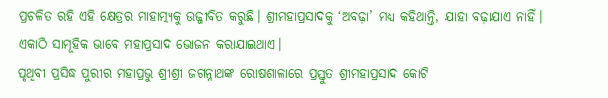ପ୍ରଚଳିତ ରହି ଏହି କ୍ଷେତ୍ରର ମାହାତ୍ମ୍ୟକୁ ଉଜ୍ଜୀବିତ କରୁଛି। ଶ୍ରୀମହାପ୍ରସାଦକୁ ‘ଅବଢ଼ା’ ମଧ୍ୟ କହିଥାନ୍ତି, ଯାହା ବଢ଼ାଯାଏ ନାହିଁ। ଏକାଠି ସାମୂହିକ ଭାବେ ମହାପ୍ରସାଦ ଭୋଜନ କରାଯାଇଥାଏ।
ପୃଥିବୀ ପ୍ରସିଦ୍ଧ ପୁରୀର ମହାପ୍ରଭୁ ଶ୍ରୀଶ୍ରୀ ଜଗନ୍ନାଥଙ୍କ ରୋଷଶାଳାରେ ପ୍ରସ୍ତୁତ ଶ୍ରୀମହାପ୍ରସାଦ କୋଟି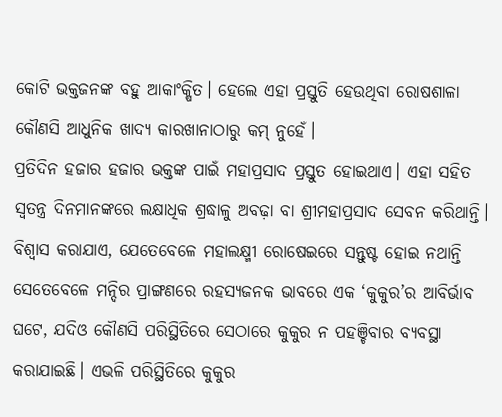କୋଟି ଭକ୍ତଜନଙ୍କ ବହୁ ଆକାଂକ୍ଷିତ। ହେଲେ ଏହା ପ୍ରସ୍ତୁତି ହେଉଥିବା ରୋଷଶାଳା କୌଣସି ଆଧୁନିକ ଖାଦ୍ୟ କାରଖାନାଠାରୁ କମ୍ ନୁହେଁ।
ପ୍ରତିଦିନ ହଜାର ହଜାର ଭକ୍ତଙ୍କ ପାଇଁ ମହାପ୍ରସାଦ ପ୍ରସ୍ତୁତ ହୋଇଥାଏ। ଏହା ସହିତ ସ୍ୱତନ୍ତ୍ର ଦିନମାନଙ୍କରେ ଲକ୍ଷାଧିକ ଶ୍ରଦ୍ଧାଳୁ ଅବଢ଼ା ବା ଶ୍ରୀମହାପ୍ରସାଦ ସେବନ କରିଥାନ୍ତି। ବିଶ୍ୱାସ କରାଯାଏ, ଯେତେବେଳେ ମହାଲକ୍ଷ୍ମୀ ରୋଷେଇରେ ସନ୍ତୁଷ୍ଟ ହୋଇ ନଥାନ୍ତି ସେତେବେଳେ ମନ୍ଦିର ପ୍ରାଙ୍ଗଣରେ ରହସ୍ୟଜନକ ଭାବରେ ଏକ ‘କୁକୁର’ର ଆବିର୍ଭାବ ଘଟେ, ଯଦିଓ କୌଣସି ପରିସ୍ଥିତିରେ ସେଠାରେ କୁକୁର ନ ପହଞ୍ଚିବାର ବ୍ୟବସ୍ଥା କରାଯାଇଛି। ଏଭଳି ପରିସ୍ଥିତିରେ କୁକୁର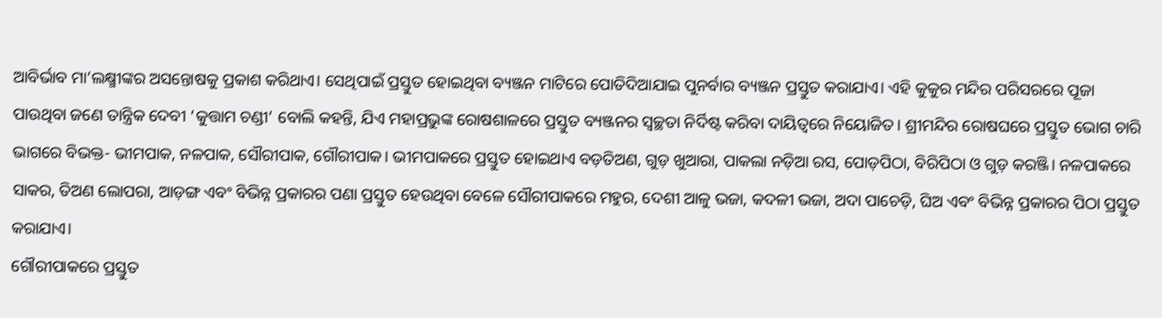ଆବିର୍ଭାବ ମା’ଲକ୍ଷ୍ମୀଙ୍କର ଅସନ୍ତୋଷକୁ ପ୍ରକାଶ କରିଥାଏ। ସେଥିପାଇଁ ପ୍ରସ୍ତୁତ ହୋଇଥିବା ବ୍ୟଞ୍ଜନ ମାଟିରେ ପୋତିଦିଆଯାଇ ପୁନର୍ବାର ବ୍ୟଞ୍ଜନ ପ୍ରସ୍ତୁତ କରାଯାଏ। ଏହି କୁକୁର ମନ୍ଦିର ପରିସରରେ ପୂଜା ପାଉଥିବା ଜଣେ ତାନ୍ତ୍ରିକ ଦେବୀ ‘କୁତ୍ତାମ ଚଣ୍ଡୀ’ ବୋଲି କହନ୍ତି, ଯିଏ ମହାପ୍ରଭୁଙ୍କ ରୋଷଶାଳରେ ପ୍ରସ୍ତୁତ ବ୍ୟଞ୍ଜନର ସ୍ୱଚ୍ଛତା ନିର୍ଦିଷ୍ଟ କରିବା ଦାୟିତ୍ୱରେ ନିୟୋଜିତ। ଶ୍ରୀମନ୍ଦିର ରୋଷଘରେ ପ୍ରସ୍ତୁତ ଭୋଗ ଚାରି ଭାଗରେ ବିଭକ୍ତ- ଭୀମପାକ, ନଳପାକ, ସୌରୀପାକ, ଗୌରୀପାକ। ଭୀମପାକରେ ପ୍ରସ୍ତୁତ ହୋଇଥାଏ ବଡ଼ତିଅଣ, ଗୁଡ଼ ଖୁଆରା, ପାକଲା ନଡ଼ିଆ ରସ, ପୋଡ଼ପିଠା, ବିରିପିଠା ଓ ଗୁଡ଼ କରଞ୍ଜି। ନଳପାକରେ ସାକର, ତିଅଣ ଲୋପରା, ଆଡ଼ଙ୍ଗ ଏବଂ ବିଭିନ୍ନ ପ୍ରକାରର ପଣା ପ୍ରସ୍ତୁତ ହେଉଥିବା ବେଳେ ସୌରୀପାକରେ ମହୁର, ଦେଶୀ ଆଳୁ ଭଜା, କଦଳୀ ଭଜା, ଅଦା ପାଚେଡ଼ି, ଘିଅ ଏବଂ ବିଭିନ୍ନ ପ୍ରକାରର ପିଠା ପ୍ରସ୍ତୁତ କରାଯାଏ।
ଗୌରୀପାକରେ ପ୍ରସ୍ତୁତ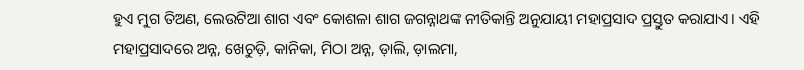ହୁଏ ମୁଗ ତିଅଣ, ଲେଉଟିଆ ଶାଗ ଏବଂ କୋଶଳା ଶାଗ ଜଗନ୍ନାଥଙ୍କ ନୀତିକାନ୍ତି ଅନୁଯାୟୀ ମହାପ୍ରସାଦ ପ୍ରସ୍ତୁତ କରାଯାଏ। ଏହି ମହାପ୍ରସାଦରେ ଅନ୍ନ, ଖେଚୁଡ଼ି, କାନିକା, ମିଠା ଅନ୍ନ, ଡ଼ାଲି, ଡ଼ାଲମା,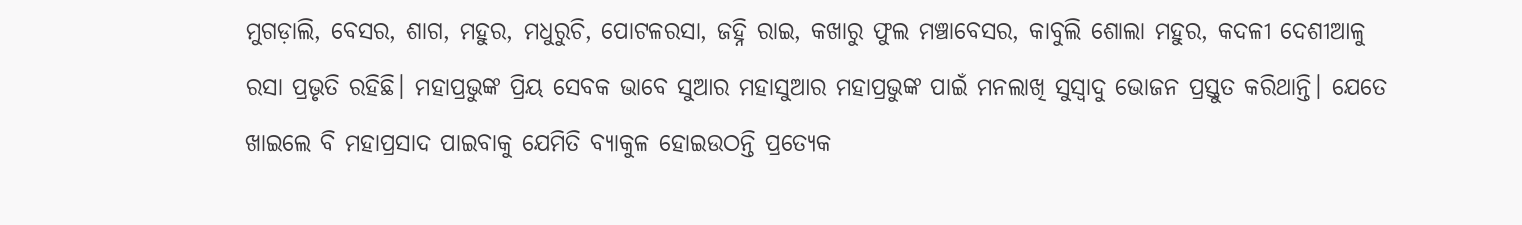ମୁଗଡ଼ାଲି, ବେସର, ଶାଗ, ମହୁର, ମଧୁରୁଚି, ପୋଟଳରସା, ଜହ୍ନି ରାଇ, କଖାରୁ ଫୁଲ ମଞ୍ଚାବେସର, କାବୁଲି ଶୋଲା ମହୁର, କଦଳୀ ଦେଶୀଆଳୁ ରସା ପ୍ରଭୃତି ରହିଛି। ମହାପ୍ରଭୁଙ୍କ ପ୍ରିୟ ସେବକ ଭାବେ ସୁଆର ମହାସୁଆର ମହାପ୍ରଭୁଙ୍କ ପାଇଁ ମନଲାଖି ସୁସ୍ବାଦୁ ଭୋଜନ ପ୍ରସ୍ତୁତ କରିଥାନ୍ତି। ଯେତେ ଖାଇଲେ ବି ମହାପ୍ରସାଦ ପାଇବାକୁ ଯେମିତି ବ୍ୟାକୁଳ ହୋଇଉଠନ୍ତି ପ୍ରତ୍ୟେକ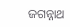ଜଗନ୍ନାଥ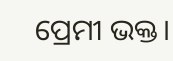ପ୍ରେମୀ ଭକ୍ତ।